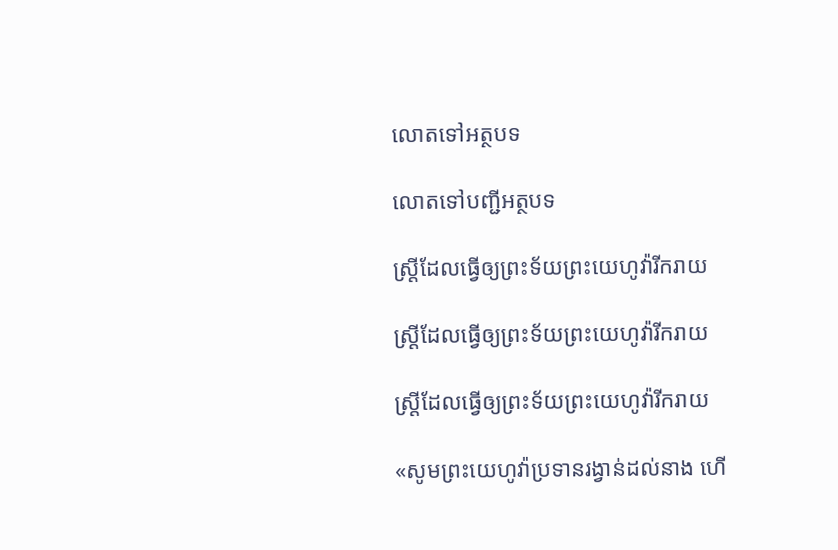លោតទៅអត្ថបទ

លោតទៅបញ្ជីអត្ថបទ

ស្ដ្រីដែលធ្វើឲ្យព្រះទ័យព្រះយេហូវ៉ារីករាយ

ស្ដ្រីដែលធ្វើឲ្យព្រះទ័យព្រះយេហូវ៉ារីករាយ

ស្ត្រីដែលធ្វើឲ្យព្រះទ័យព្រះយេហូវ៉ារីករាយ

«សូមព្រះយេហូវ៉ាប្រទានរង្វាន់ដល់នាង ហើ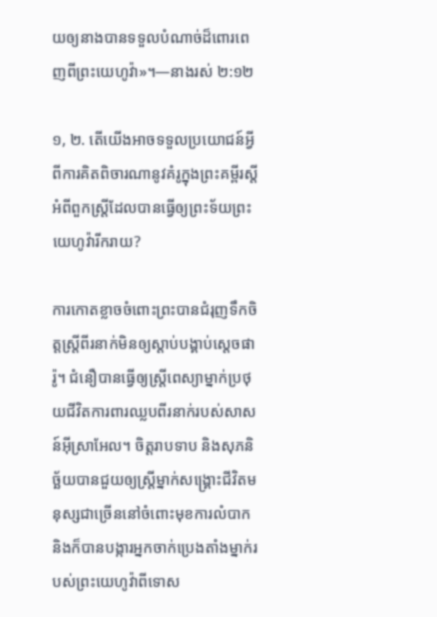យឲ្យនាងបានទទួលបំណាច់ដ៏ពោរពេញពីព្រះយេហូវ៉ា»។—នាងរស់ ២:១២

១, ២. តើយើងអាចទទួលប្រយោជន៍អ្វីពីការគិតពិចារណានូវគំរូក្នុងព្រះគម្ពីរស្តីអំពីពួកស្ត្រីដែលបានធ្វើឲ្យព្រះទ័យព្រះយេហូវ៉ារីករាយ?

ការកោតខ្លាចចំពោះព្រះបានជំរុញទឹកចិត្តស្ត្រីពីរនាក់មិនឲ្យស្ដាប់បង្គាប់ស្តេចផារ៉ូ។ ជំនឿបានធ្វើឲ្យស្ត្រីពេស្យាម្នាក់ប្រថុយជីវិតការពារឈ្លបពីរនាក់របស់សាសន៍អ៊ីស្រាអែល។ ចិត្តរាបទាប និងសុភនិច្ឆ័យបានជួយឲ្យស្ត្រីម្នាក់សង្គ្រោះជីវិតមនុស្សជាច្រើននៅចំពោះមុខការលំបាក និងក៏បានបង្ការអ្នកចាក់ប្រេងតាំងម្នាក់របស់ព្រះយេហូវ៉ាពីទោស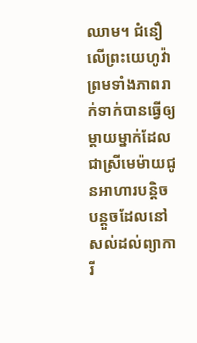ឈាម។ ជំនឿលើព្រះយេហូវ៉ាព្រមទាំងភាពរាក់ទាក់បានធ្វើឲ្យម្ដាយម្នាក់ដែលជាស្រីមេម៉ាយជូនអាហារបន្ដិចបន្តួចដែលនៅសល់ដល់ព្យាការី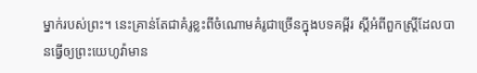ម្នាក់របស់ព្រះ។ នេះគ្រាន់តែជាគំរូខ្លះពីចំណោមគំរូជាច្រើនក្នុងបទគម្ពីរ ស្តីអំពីពួកស្ត្រីដែលបានធ្វើឲ្យព្រះយេហូវ៉ាមាន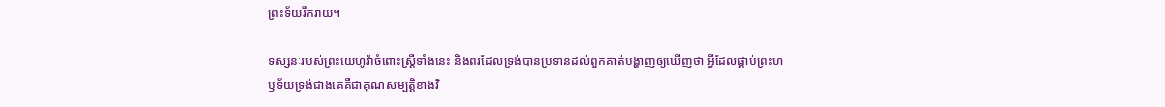ព្រះទ័យរីករាយ។

ទស្សនៈរបស់ព្រះយេហូវ៉ាចំពោះស្ត្រីទាំងនេះ និងពរដែលទ្រង់បានប្រទានដល់ពួកគាត់បង្ហាញឲ្យឃើញថា អ្វីដែលផ្គាប់ព្រះហឫទ័យទ្រង់ជាងគេគឺជាគុណសម្បត្ដិខាងវិ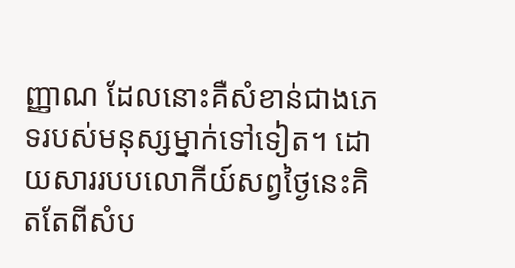ញ្ញាណ ដែលនោះគឺសំខាន់ជាងភេទរបស់មនុស្សម្នាក់ទៅទៀត។ ដោយសាររបបលោកីយ៍សព្វថ្ងៃនេះគិតតែពីសំប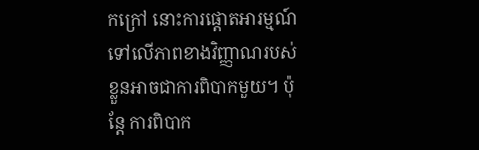កក្រៅ នោះការផ្ដោតអារម្មណ៍ទៅលើភាពខាងវិញ្ញាណរបស់ខ្លួនអាចជាការពិបាកមួយ។ ប៉ុន្តែ ការពិបាក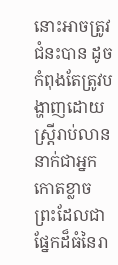នោះអាចត្រូវជំនះបាន ដូចកំពុងតែត្រូវបង្ហាញដោយស្ត្រីរាប់លាននាក់ជាអ្នកកោតខ្លាចព្រះដែលជាផ្នែកដ៏ធំនៃរា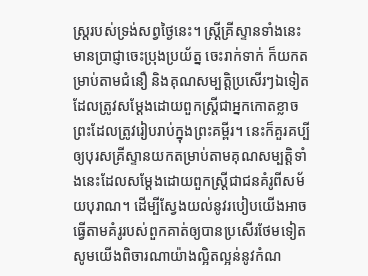ស្ត្ររបស់ទ្រង់សព្វថ្ងៃនេះ។ ស្ត្រីគ្រីស្ទានទាំងនេះ មានប្រាជ្ញាចេះប្រុងប្រយ័ត្ន ចេះរាក់ទាក់ ក៏យកតម្រាប់តាមជំនឿ និងគុណសម្បត្ដិប្រសើរៗឯទៀតដែលត្រូវសម្ដែងដោយពួកស្ត្រីជាអ្នកកោតខ្លាចព្រះដែលត្រូវរៀបរាប់ក្នុងព្រះគម្ពីរ។ នេះក៏គួរគប្បីឲ្យបុរសគ្រីស្ទានយកតម្រាប់តាមគុណសម្បត្ដិទាំងនេះដែលសម្ដែងដោយពួកស្ត្រីជាជនគំរូពីសម័យបុរាណ។ ដើម្បីស្វែងយល់នូវរបៀបយើងអាចធ្វើតាមគំរូរបស់ពួកគាត់ឲ្យបានប្រសើរថែមទៀត សូមយើងពិចារណាយ៉ាងល្អិតល្អន់នូវកំណ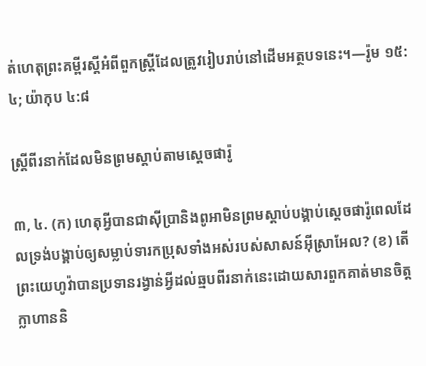ត់ហេតុព្រះគម្ពីរស្តីអំពីពួកស្ត្រីដែលត្រូវរៀបរាប់នៅដើមអត្ថបទនេះ។—រ៉ូម ១៥:៤; យ៉ាកុប ៤:៨

ស្ត្រីពីរនាក់ដែលមិនព្រមស្ដាប់តាមស្តេចផារ៉ូ

៣, ៤. (ក) ហេតុអ្វីបានជាស៊ីប្រានិងពូអាមិនព្រមស្ដាប់បង្គាប់ស្តេចផារ៉ូពេលដែលទ្រង់បង្គាប់ឲ្យសម្លាប់ទារកប្រុសទាំងអស់របស់សាសន៍អ៊ីស្រាអែល? (ខ) តើព្រះយេហូវ៉ាបានប្រទានរង្វាន់អ្វីដល់ឆ្មបពីរនាក់នេះដោយសារពួកគាត់មានចិត្តក្លាហាននិ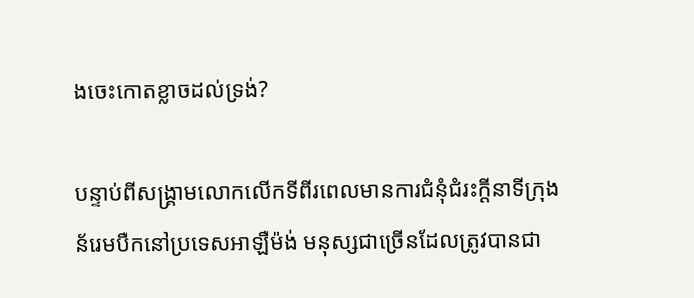ងចេះកោតខ្លាចដល់ទ្រង់?

បន្ទាប់ពីសង្គ្រាមលោកលើកទីពីរពេលមានការជំនុំជំរះក្ដីនាទីក្រុងន័រេមបឺកនៅប្រទេសអាឡឺម៉ង់ មនុស្សជាច្រើនដែលត្រូវបានជា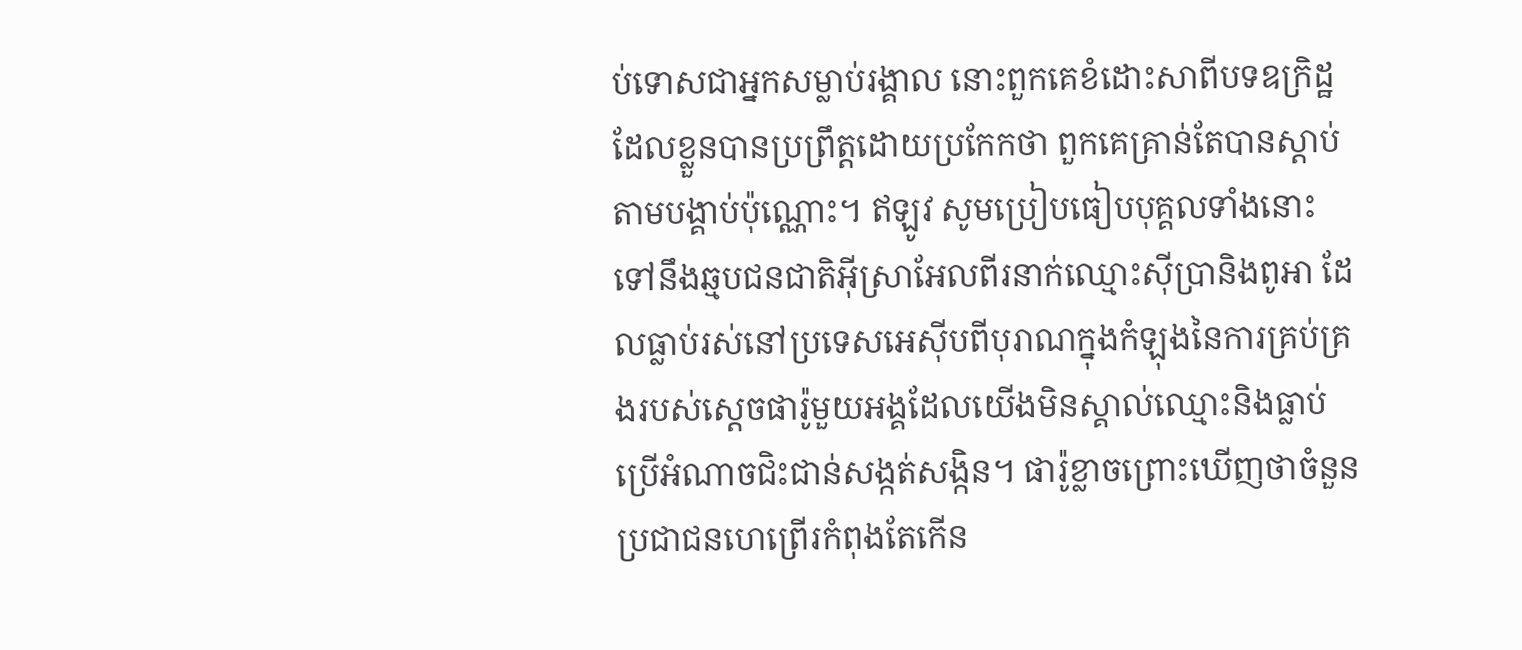ប់ទោសជាអ្នកសម្លាប់រង្គាល នោះពួកគេខំដោះសាពីបទឧក្រិដ្ឋដែលខ្លួនបានប្រព្រឹត្តដោយប្រកែកថា ពួកគេគ្រាន់តែបានស្ដាប់តាមបង្គាប់ប៉ុណ្ណោះ។ ឥឡូវ សូមប្រៀបធៀបបុគ្គលទាំងនោះទៅនឹងឆ្មបជនជាតិអ៊ីស្រាអែលពីរនាក់ឈ្មោះស៊ីប្រានិងពូអា ដែលធ្លាប់រស់នៅប្រទេសអេស៊ីបពីបុរាណក្នុងកំឡុងនៃការគ្រប់គ្រងរបស់ស្តេចផារ៉ូមួយអង្គដែលយើងមិនស្គាល់ឈ្មោះនិងធ្លាប់ប្រើអំណាចជិះជាន់សង្កត់សង្កិន។ ផារ៉ូខ្លាចព្រោះឃើញថាចំនួនប្រជាជនហេព្រើរកំពុងតែកើន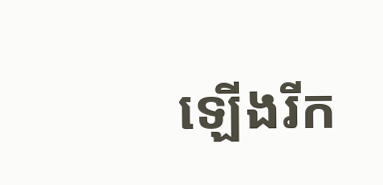ឡើងរីក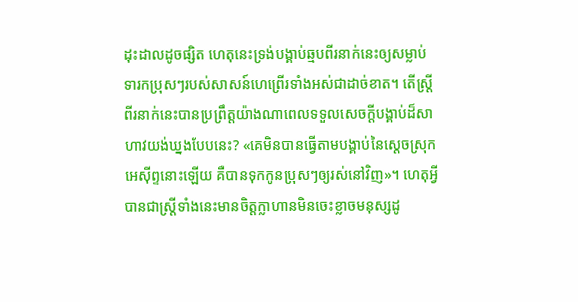ដុះដាលដូចផ្សិត ហេតុនេះទ្រង់បង្គាប់ឆ្មបពីរនាក់នេះឲ្យសម្លាប់ទារកប្រុសៗរបស់សាសន៍ហេព្រើរទាំងអស់ជាដាច់ខាត។ តើស្ត្រីពីរនាក់នេះបានប្រព្រឹត្តយ៉ាងណាពេលទទួលសេចក្ដីបង្គាប់ដ៏សាហាវយង់ឃ្នងបែបនេះ? «គេមិនបានធ្វើតាមបង្គាប់នៃស្តេចស្រុកអេស៊ីព្ទនោះឡើយ គឺបានទុកកូនប្រុសៗឲ្យរស់នៅវិញ»។ ហេតុអ្វីបានជាស្ត្រីទាំងនេះមានចិត្តក្លាហានមិនចេះខ្លាចមនុស្សដូ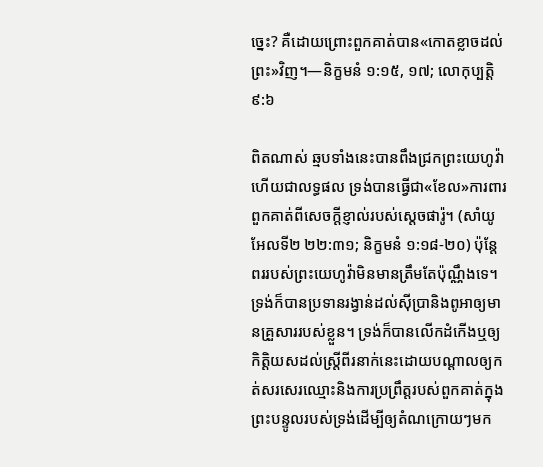ច្នេះ? គឺដោយព្រោះពួកគាត់បាន«កោតខ្លាចដល់ព្រះ»វិញ។—និក្ខមនំ ១:១៥, ១៧; លោកុប្បត្តិ ៩:៦

ពិតណាស់ ឆ្មបទាំងនេះបានពឹងជ្រកព្រះយេហូវ៉ា ហើយជាលទ្ធផល ទ្រង់បានធ្វើជា«ខែល»ការពារពួកគាត់ពីសេចក្ដីខ្ញាល់របស់ស្តេចផារ៉ូ។ (សាំយូអែលទី២ ២២:៣១; និក្ខមនំ ១:១៨-២០) ប៉ុន្តែ ពររបស់ព្រះយេហូវ៉ាមិនមានត្រឹមតែប៉ុណ្ណឹងទេ។ ទ្រង់ក៏បានប្រទានរង្វាន់ដល់ស៊ីប្រានិងពូអាឲ្យមានគ្រួសាររបស់ខ្លួន។ ទ្រង់ក៏បានលើកដំកើងឬឲ្យកិត្ដិយសដល់ស្ត្រីពីរនាក់នេះដោយបណ្ដាលឲ្យកត់សរសេរឈ្មោះនិងការប្រព្រឹត្តរបស់ពួកគាត់ក្នុងព្រះបន្ទូលរបស់ទ្រង់ដើម្បីឲ្យតំណក្រោយៗមក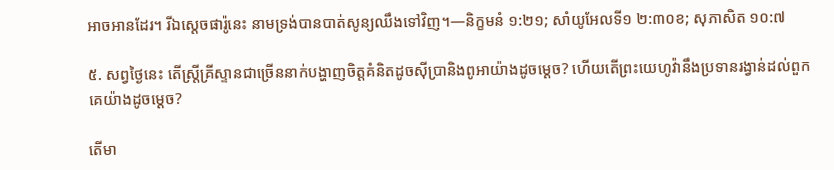អាចអានដែរ។ រីឯស្តេចផារ៉ូនេះ នាមទ្រង់បានបាត់សូន្យឈឹងទៅវិញ។—និក្ខមនំ ១:២១; សាំយូអែលទី១ ២:៣០ខ; សុភាសិត ១០:៧

៥. សព្វថ្ងៃនេះ តើស្ត្រីគ្រីស្ទានជាច្រើននាក់បង្ហាញចិត្តគំនិតដូចស៊ីប្រានិងពូអាយ៉ាងដូចម្ដេច? ហើយតើព្រះយេហូវ៉ានឹងប្រទានរង្វាន់ដល់ពួកគេយ៉ាងដូចម្ដេច?

តើមា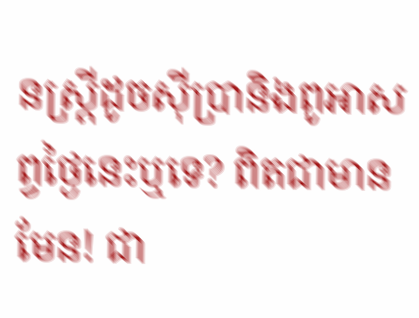នស្ត្រីដូចស៊ីប្រានិងពូអាសព្វថ្ងៃនេះឬទេ? ពិតជាមានមែន! ជា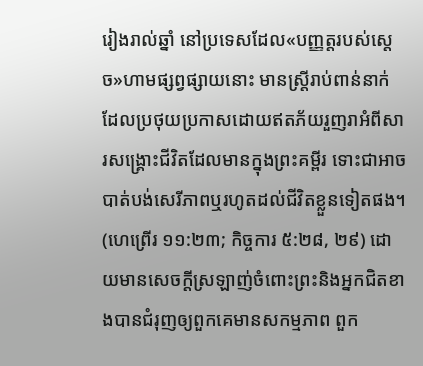រៀងរាល់ឆ្នាំ នៅប្រទេសដែល«បញ្ញត្តរបស់ស្តេច»ហាមផ្សព្វផ្សាយនោះ មានស្ត្រីរាប់ពាន់នាក់ដែលប្រថុយប្រកាសដោយឥតភ័យរួញរាអំពីសារសង្គ្រោះជីវិតដែលមានក្នុងព្រះគម្ពីរ ទោះជាអាចបាត់បង់សេរីភាពឬរហូតដល់ជីវិតខ្លួនទៀតផង។ (ហេព្រើរ ១១:២៣; កិច្ចការ ៥:២៨, ២៩) ដោយមានសេចក្ដីស្រឡាញ់ចំពោះព្រះនិងអ្នកជិតខាងបានជំរុញឲ្យពួកគេមានសកម្មភាព ពួក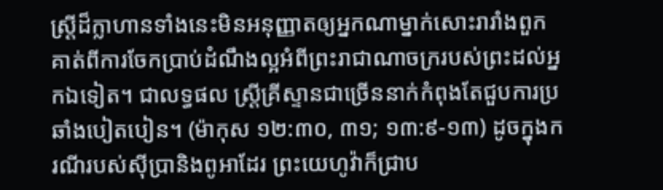ស្ត្រីដ៏ក្លាហានទាំងនេះមិនអនុញ្ញាតឲ្យអ្នកណាម្នាក់សោះរារាំងពួកគាត់ពីការចែកប្រាប់ដំណឹងល្អអំពីព្រះរាជាណាចក្ររបស់ព្រះដល់អ្នកឯទៀត។ ជាលទ្ធផល ស្ត្រីគ្រីស្ទានជាច្រើននាក់កំពុងតែជួបការប្រឆាំងបៀតបៀន។ (ម៉ាកុស ១២:៣០, ៣១; ១៣:៩-១៣) ដូចក្នុងករណីរបស់ស៊ីប្រានិងពូអាដែរ ព្រះយេហូវ៉ាក៏ជ្រាប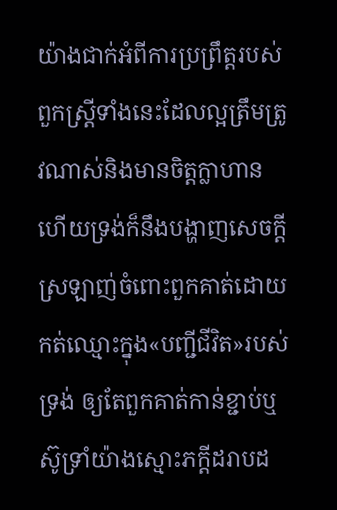យ៉ាងជាក់អំពីការប្រព្រឹត្តរបស់ពួកស្ត្រីទាំងនេះដែលល្អត្រឹមត្រូវណាស់និងមានចិត្តក្លាហាន ហើយទ្រង់ក៏នឹងបង្ហាញសេចក្ដីស្រឡាញ់ចំពោះពួកគាត់ដោយកត់ឈ្មោះក្នុង«បញ្ជីជីវិត»របស់ទ្រង់ ឲ្យតែពួកគាត់កាន់ខ្ជាប់ឬស៊ូទ្រាំយ៉ាងស្មោះភក្ដីដរាបដ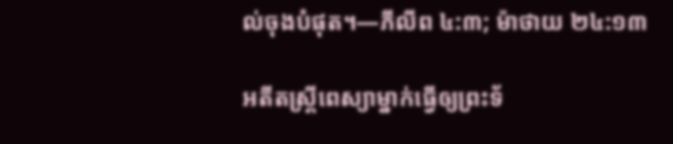ល់ចុងបំផុត។—ភីលីព ៤:៣; ម៉ាថាយ ២៤:១៣

អតីតស្ត្រីពេស្យាម្នាក់ធ្វើឲ្យព្រះទ័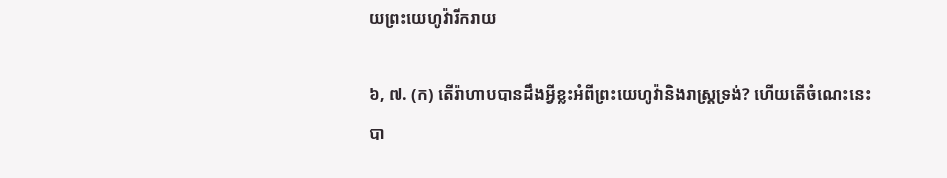យព្រះយេហូវ៉ារីករាយ

៦, ៧. (ក) តើរ៉ាហាបបានដឹងអ្វីខ្លះអំពីព្រះយេហូវ៉ានិងរាស្ត្រទ្រង់? ហើយតើចំណេះនេះបា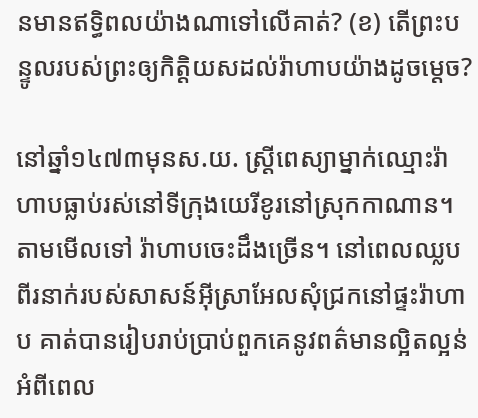នមានឥទ្ធិពលយ៉ាងណាទៅលើគាត់? (ខ) តើព្រះបន្ទូលរបស់ព្រះឲ្យកិត្ដិយសដល់រ៉ាហាបយ៉ាងដូចម្ដេច?

នៅឆ្នាំ១៤៧៣មុនស.យ. ស្ត្រីពេស្យាម្នាក់ឈ្មោះរ៉ាហាបធ្លាប់រស់នៅទីក្រុងយេរីខូរនៅស្រុកកាណាន។ តាមមើលទៅ រ៉ាហាបចេះដឹងច្រើន។ នៅពេលឈ្លបពីរនាក់របស់សាសន៍អ៊ីស្រាអែលសុំជ្រកនៅផ្ទះរ៉ាហាប គាត់បានរៀបរាប់ប្រាប់ពួកគេនូវពត៌មានល្អិតល្អន់អំពីពេល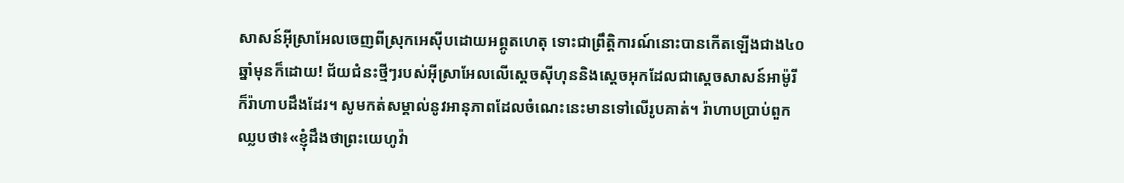សាសន៍អ៊ីស្រាអែលចេញពីស្រុកអេស៊ីបដោយអព្ភូតហេតុ ទោះជាព្រឹត្ដិការណ៍នោះបានកើតឡើងជាង៤០ឆ្នាំមុនក៏ដោយ! ជ័យជំនះថ្មីៗរបស់អ៊ីស្រាអែលលើស្តេចស៊ីហុននិងស្តេចអុកដែលជាស្តេចសាសន៍អាម៉ូរីក៏រ៉ាហាបដឹងដែរ។ សូមកត់សម្គាល់នូវអានុភាពដែលចំណេះនេះមានទៅលើរូបគាត់។ រ៉ាហាបប្រាប់ពួកឈ្លបថា៖«ខ្ញុំដឹងថាព្រះយេហូវ៉ា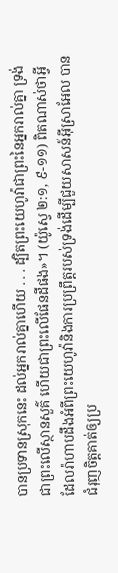បានប្រទានស្រុកនេះ ដល់អ្នករាល់គ្នាហើយ . . . ដ្បិតព្រះយេហូវ៉ាជាព្រះនៃអ្នករាល់គ្នា ទ្រង់ជាព្រះលើស្ថានសួគ៌ ហើយជាព្រះលើផែនដីផង»។ (យ៉ូស្វេ ២:១, ៩-១១) ពិតណាស់ថាអ្វីដែលរ៉ាហាបដឹងអំពីព្រះយេហូវ៉ានិងការប្រព្រឹត្តរបស់ទ្រង់ដើម្បីជួយសាសន៍អ៊ីស្រាអែល បានជំរុញចិត្តគាត់ឲ្យប្រ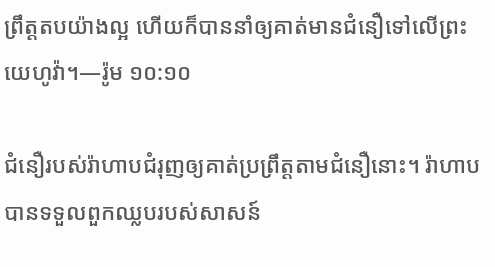ព្រឹត្តតបយ៉ាងល្អ ហើយក៏បាននាំឲ្យគាត់មានជំនឿទៅលើព្រះយេហូវ៉ា។—រ៉ូម ១០:១០

ជំនឿរបស់រ៉ាហាបជំរុញឲ្យគាត់ប្រព្រឹត្តតាមជំនឿនោះ។ រ៉ាហាបបានទទួលពួកឈ្លបរបស់សាសន៍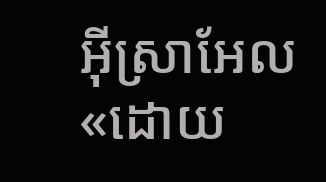អ៊ីស្រាអែល«ដោយ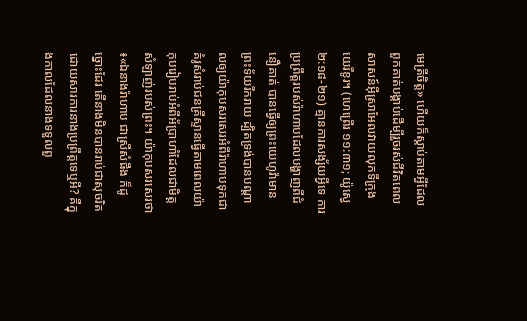មេត្រីចិត្ត» ហើយក៏ស្ដាប់តាមអ្វីដែលពួកគាត់បង្គាប់ដើម្បីរួចរស់ជីវិតពេលសាសន៍អ៊ីស្រាអែលវាយលុកទីក្រុងយេរីខូរ។ (ហេព្រើរ ១១:៣១; យ៉ូស្វេ ២:១៨-២១) គ្មានការសង្ស័យអ្វីទេ ការប្រព្រឹត្តរបស់រ៉ាហាបដែលបង្ហាញពីជំនឿគាត់ បានធ្វើឲ្យព្រះយេហូវ៉ាមានព្រះទ័យរីករាយ ដ្បិតទ្រង់បានបណ្ដាលឲ្យយ៉ាកុបសរសេរអំពីរ៉ាហាបទុកជាគំរូសំរាប់ជនគ្រីស្ទានធ្វើតាមពេលយ៉ាកុបរៀបរាប់អំពីអ័ប្រាហាំដែលជាមិត្តសំឡាញ់របស់ព្រះ។ យ៉ាកុបសរសេរថា៖«ឯនាងរ៉ាហាប ជាស្រីសំផឹង ក៏ដូច្នោះដែរ តើនាងមិនបានរាប់ជាសុចរិត ដោយសារការនាងប្រព្រឹត្តទេឬអី? គឺក្នុងកាលដែលនាងទទួលពួ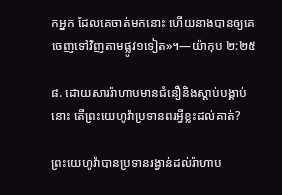កអ្នក ដែលគេចាត់មកនោះ ហើយនាងបានឲ្យគេចេញទៅវិញតាមផ្លូវ១ទៀត»។—យ៉ាកុប ២:២៥

៨. ដោយសាររ៉ាហាបមានជំនឿនិងស្ដាប់បង្គាប់នោះ តើព្រះយេហូវ៉ាប្រទានពរអ្វីខ្លះដល់គាត់?

ព្រះយេហូវ៉ាបានប្រទានរង្វាន់ដល់រ៉ាហាប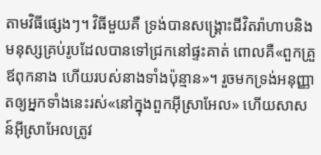តាមវិធីផ្សេងៗ។ វិធីមួយគឺ ទ្រង់បានសង្គ្រោះជីវិតរ៉ាហាបនិងមនុស្សគ្រប់រូបដែលបានទៅជ្រកនៅផ្ទះគាត់ ពោលគឺ«ពួកគ្រួឪពុកនាង ហើយរបស់នាងទាំងប៉ុន្មាន»។ រួចមកទ្រង់អនុញ្ញាតឲ្យអ្នកទាំងនេះរស់«នៅក្នុងពួកអ៊ីស្រាអែល» ហើយសាសន៍អ៊ីស្រាអែលត្រូវ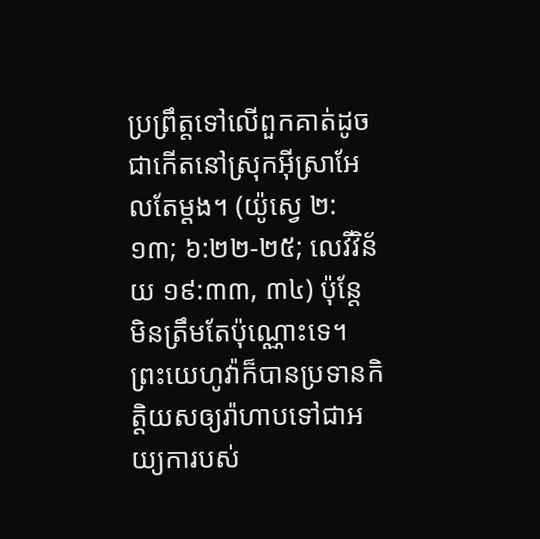ប្រព្រឹត្តទៅលើពួកគាត់ដូចជាកើតនៅស្រុកអ៊ីស្រាអែលតែម្ដង។ (យ៉ូស្វេ ២:១៣; ៦:២២-២៥; លេវីវិន័យ ១៩:៣៣, ៣៤) ប៉ុន្តែ មិនត្រឹមតែប៉ុណ្ណោះទេ។ ព្រះយេហូវ៉ាក៏បានប្រទានកិត្ដិយសឲ្យរ៉ាហាបទៅជាអយ្យការបស់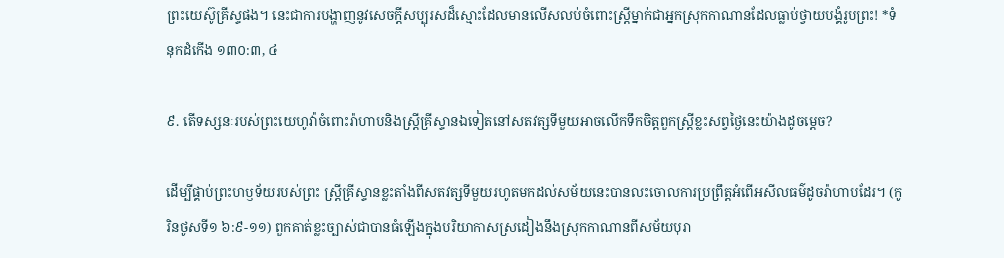ព្រះយេស៊ូគ្រីស្ទផង។ នេះជាការបង្ហាញនូវសេចក្ដីសប្បុរសដ៏ស្មោះដែលមានលើសលប់ចំពោះស្ត្រីម្នាក់ជាអ្នកស្រុកកាណានដែលធ្លាប់ថ្វាយបង្គំរូបព្រះ! *ទំនុកដំកើង ១៣០:៣, ៤

៩. តើទស្សនៈរបស់ព្រះយេហូវ៉ាចំពោះរ៉ាហាបនិងស្ត្រីគ្រីស្ទានឯទៀតនៅសតវត្សទីមួយអាចលើកទឹកចិត្តពួកស្ត្រីខ្លះសព្វថ្ងៃនេះយ៉ាងដូចម្ដេច?

ដើម្បីផ្គាប់ព្រះហឫទ័យរបស់ព្រះ ស្ត្រីគ្រីស្ទានខ្លះតាំងពីសតវត្សទីមួយរហូតមកដល់សម័យនេះបានលះចោលការប្រព្រឹត្តអំពើអសីលធម៌ដូចរ៉ាហាបដែរ។ (កូរិនថូសទី១ ៦:៩-១១) ពួកគាត់ខ្លះច្បាស់ជាបានធំឡើងក្នុងបរិយាកាសស្រដៀងនឹងស្រុកកាណានពីសម័យបុរា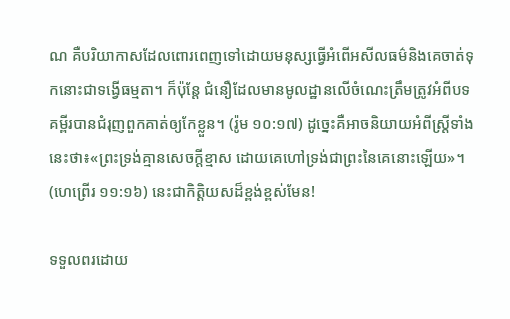ណ គឺបរិយាកាសដែលពោរពេញទៅដោយមនុស្សធ្វើអំពើអសីលធម៌និងគេចាត់ទុកនោះជាទង្វើធម្មតា។ ក៏ប៉ុន្តែ ជំនឿដែលមានមូលដ្ឋានលើចំណេះត្រឹមត្រូវអំពីបទគម្ពីរបានជំរុញពួកគាត់ឲ្យកែខ្លួន។ (រ៉ូម ១០:១៧) ដូច្នេះគឺអាចនិយាយអំពីស្ត្រីទាំងនេះថា៖«ព្រះទ្រង់គ្មានសេចក្ដីខ្មាស ដោយគេហៅទ្រង់ជាព្រះនៃគេនោះឡើយ»។ (ហេព្រើរ ១១:១៦) នេះជាកិត្ដិយសដ៏ខ្ពង់ខ្ពស់មែន!

ទទួលពរដោយ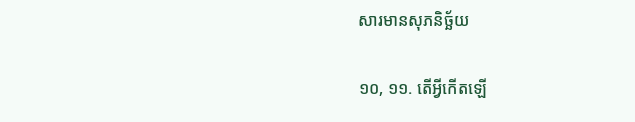សារមានសុភនិច្ឆ័យ

១០, ១១. តើអ្វីកើតឡើ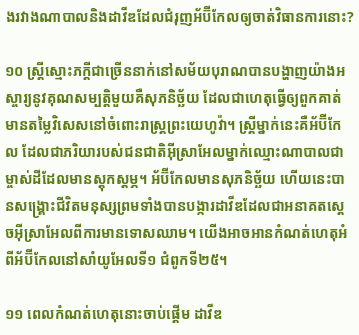ងរវាងណាបាលនិងដាវីឌដែលជំរុញអ័ប៊ីកែលឲ្យចាត់វិធានការនោះ?

១០ ស្ត្រីស្មោះភក្ដីជាច្រើននាក់នៅសម័យបុរាណបានបង្ហាញយ៉ាងអស្ចារ្យនូវគុណសម្បត្ដិមួយគឺសុភនិច្ឆ័យ ដែលជាហេតុធ្វើឲ្យពួកគាត់មានតម្លៃវិសេសនៅចំពោះរាស្ត្រព្រះយេហូវ៉ា។ ស្ត្រីម្នាក់នេះគឺអ័ប៊ីកែល ដែលជាភរិយារបស់ជនជាតិអ៊ីស្រាអែលម្នាក់ឈ្មោះណាបាលជាម្ចាស់ដីដែលមានស្តុកស្តម្ភ។ អ័ប៊ីកែលមានសុភនិច្ឆ័យ ហើយនេះបានសង្គ្រោះជីវិតមនុស្សព្រមទាំងបានបង្ការដាវីឌដែលជាអនាគតស្តេចអ៊ីស្រាអែលពីការមានទោសឈាម។ យើងអាចអានកំណត់ហេតុអំពីអ័ប៊ីកែលនៅសាំយូអែលទី១ ជំពូកទី២៥។

១១ ពេលកំណត់ហេតុនោះចាប់ផ្ដើម ដាវីឌ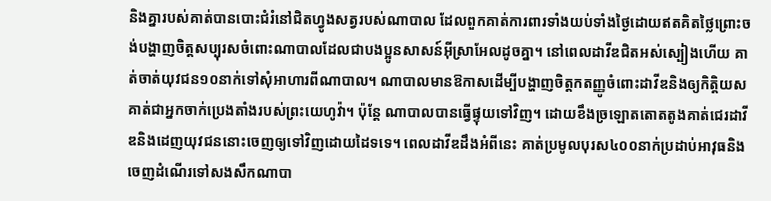និងគ្នារបស់គាត់បានបោះជំរំនៅជិតហ្វូងសត្វរបស់ណាបាល ដែលពួកគាត់ការពារទាំងយប់ទាំងថ្ងៃដោយឥតគិតថ្លៃព្រោះចង់បង្ហាញចិត្តសប្បុរសចំពោះណាបាលដែលជាបងប្អូនសាសន៍អ៊ីស្រាអែលដូចគ្នា។ នៅពេលដាវីឌជិតអស់ស្បៀងហើយ គាត់ចាត់យុវជន១០នាក់ទៅសុំអាហារពីណាបាល។ ណាបាលមានឱកាសដើម្បីបង្ហាញចិត្តកតញ្ញូចំពោះដាវីឌនិងឲ្យកិត្ដិយសគាត់ជាអ្នកចាក់ប្រេងតាំងរបស់ព្រះយេហូវ៉ា។ ប៉ុន្តែ ណាបាលបានធ្វើផ្ទុយទៅវិញ។ ដោយខឹងច្រឡោតតោតតូងគាត់ជេរដាវីឌនិងដេញយុវជននោះចេញឲ្យទៅវិញដោយដៃទទេ។ ពេលដាវីឌដឹងអំពីនេះ គាត់ប្រមូលបុរស៤០០នាក់ប្រដាប់អាវុធនិងចេញដំណើរទៅសងសឹកណាបា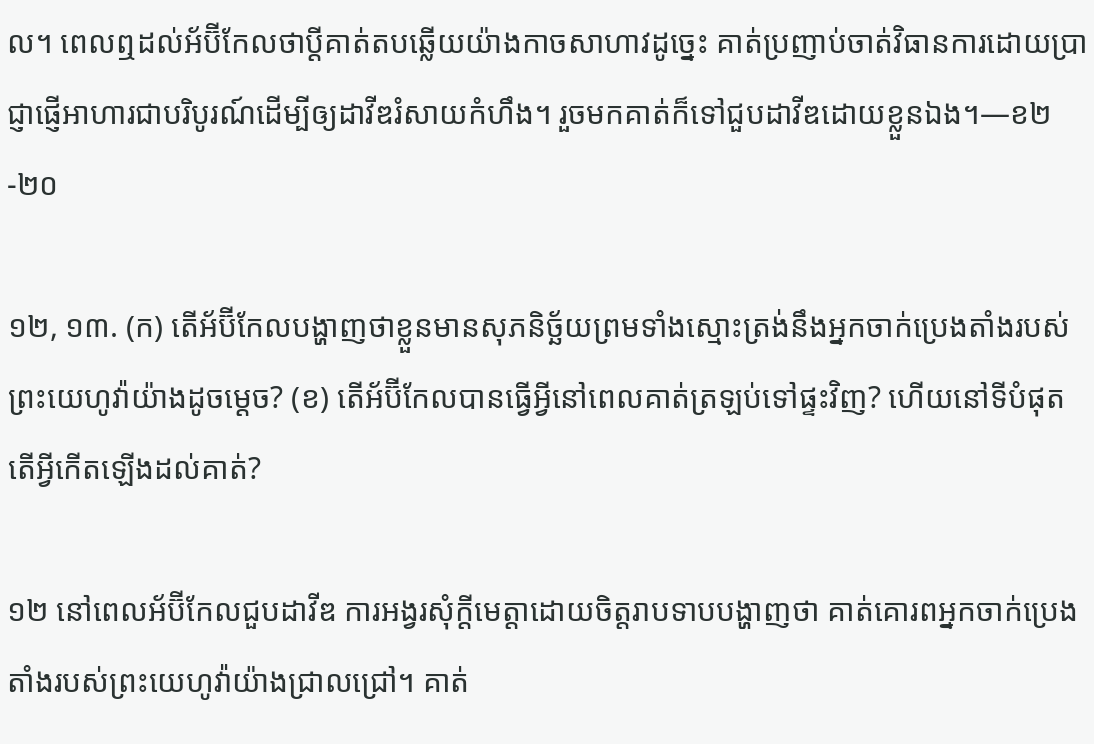ល។ ពេលឮដល់អ័ប៊ីកែលថាប្ដីគាត់តបឆ្លើយយ៉ាងកាចសាហាវដូច្នេះ គាត់ប្រញាប់ចាត់វិធានការដោយប្រាជ្ញាផ្ញើអាហារជាបរិបូរណ៍ដើម្បីឲ្យដាវីឌរំសាយកំហឹង។ រួចមកគាត់ក៏ទៅជួបដាវីឌដោយខ្លួនឯង។—ខ២-២០

១២, ១៣. (ក) តើអ័ប៊ីកែលបង្ហាញថាខ្លួនមានសុភនិច្ឆ័យព្រមទាំងស្មោះត្រង់នឹងអ្នកចាក់ប្រេងតាំងរបស់ព្រះយេហូវ៉ាយ៉ាងដូចម្ដេច? (ខ) តើអ័ប៊ីកែលបានធ្វើអ្វីនៅពេលគាត់ត្រឡប់ទៅផ្ទះវិញ? ហើយនៅទីបំផុត តើអ្វីកើតឡើងដល់គាត់?

១២ នៅពេលអ័ប៊ីកែលជួបដាវីឌ ការអង្វរសុំក្ដីមេត្ដាដោយចិត្តរាបទាបបង្ហាញថា គាត់គោរពអ្នកចាក់ប្រេងតាំងរបស់ព្រះយេហូវ៉ាយ៉ាងជ្រាលជ្រៅ។ គាត់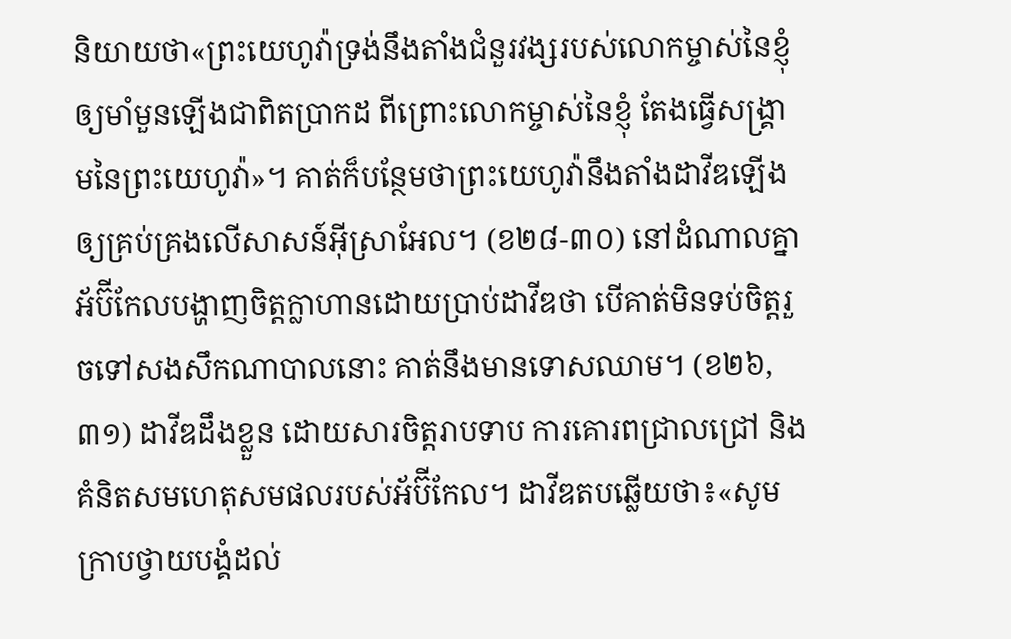និយាយថា«ព្រះយេហូវ៉ាទ្រង់នឹងតាំងជំនួរវង្សរបស់លោកម្ចាស់នៃខ្ញុំ ឲ្យមាំមួនឡើងជាពិតប្រាកដ ពីព្រោះលោកម្ចាស់នៃខ្ញុំ តែងធ្វើសង្គ្រាមនៃព្រះយេហូវ៉ា»។ គាត់ក៏បន្ថែមថាព្រះយេហូវ៉ានឹងតាំងដាវីឌឡើងឲ្យគ្រប់គ្រងលើសាសន៍អ៊ីស្រាអែល។ (ខ២៨-៣០) នៅដំណាលគ្នា អ័ប៊ីកែលបង្ហាញចិត្តក្លាហានដោយប្រាប់ដាវីឌថា បើគាត់មិនទប់ចិត្តរួចទៅសងសឹកណាបាលនោះ គាត់នឹងមានទោសឈាម។ (ខ២៦, ៣១) ដាវីឌដឹងខ្លួន ដោយសារចិត្តរាបទាប ការគោរពជ្រាលជ្រៅ និងគំនិតសមហេតុសមផលរបស់អ័ប៊ីកែល។ ដាវីឌតបឆ្លើយថា៖«សូមក្រាបថ្វាយបង្គំដល់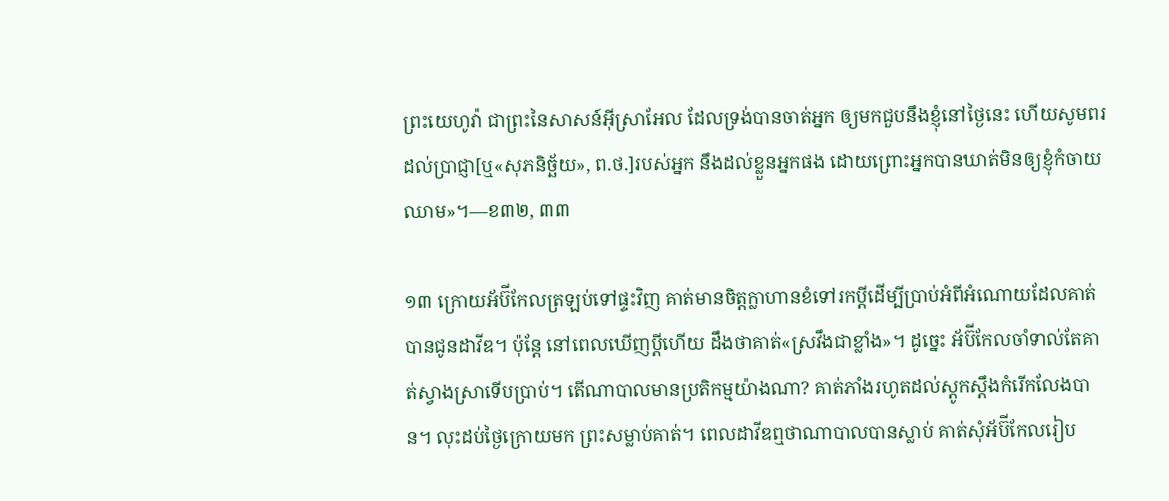ព្រះយេហូវ៉ា ជាព្រះនៃសាសន៍អ៊ីស្រាអែល ដែលទ្រង់បានចាត់អ្នក ឲ្យមកជួបនឹងខ្ញុំនៅថ្ងៃនេះ ហើយសូមពរដល់ប្រាជ្ញា[ឬ«សុភនិច្ឆ័យ», ព.ថ.]របស់អ្នក នឹងដល់ខ្លួនអ្នកផង ដោយព្រោះអ្នកបានឃាត់មិនឲ្យខ្ញុំកំចាយឈាម»។—ខ៣២, ៣៣

១៣ ក្រោយអ័ប៊ីកែលត្រឡប់ទៅផ្ទះវិញ គាត់មានចិត្តក្លាហានខំទៅរកប្ដីដើម្បីប្រាប់អំពីអំណោយដែលគាត់បានជូនដាវីឌ។ ប៉ុន្តែ នៅពេលឃើញប្ដីហើយ ដឹងថាគាត់«ស្រវឹងជាខ្លាំង»។ ដូច្នេះ អ័ប៊ីកែលចាំទាល់តែគាត់ស្វាងស្រាទើបប្រាប់។ តើណាបាលមានប្រតិកម្មយ៉ាងណា? គាត់ភាំងរហូតដល់ស្តូកស្ដឹងកំរើកលែងបាន។ លុះដប់ថ្ងៃក្រោយមក ព្រះសម្លាប់គាត់។ ពេលដាវីឌឮថាណាបាលបានស្លាប់ គាត់សុំអ័ប៊ីកែលរៀប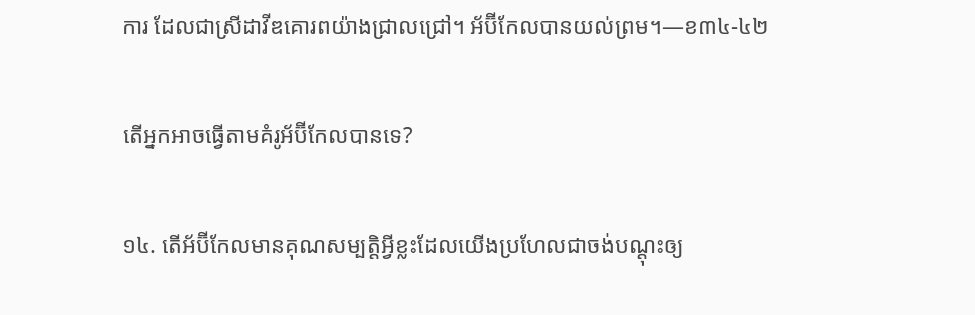ការ ដែលជាស្រីដាវីឌគោរពយ៉ាងជ្រាលជ្រៅ។ អ័ប៊ីកែលបានយល់ព្រម។—ខ៣៤-៤២

តើអ្នកអាចធ្វើតាមគំរូអ័ប៊ីកែលបានទេ?

១៤. តើអ័ប៊ីកែលមានគុណសម្បត្ដិអ្វីខ្លះដែលយើងប្រហែលជាចង់បណ្ដុះឲ្យ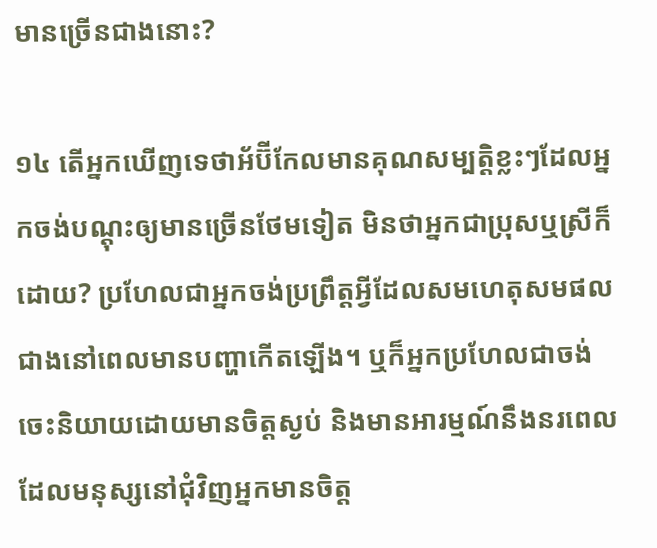មានច្រើនជាងនោះ?

១៤ តើអ្នកឃើញទេថាអ័ប៊ីកែលមានគុណសម្បត្ដិខ្លះៗដែលអ្នកចង់បណ្ដុះឲ្យមានច្រើនថែមទៀត មិនថាអ្នកជាប្រុសឬស្រីក៏ដោយ? ប្រហែលជាអ្នកចង់ប្រព្រឹត្តអ្វីដែលសមហេតុសមផលជាងនៅពេលមានបញ្ហាកើតឡើង។ ឬក៏អ្នកប្រហែលជាចង់ចេះនិយាយដោយមានចិត្តស្ងប់ និងមានអារម្មណ៍នឹងនរពេលដែលមនុស្សនៅជុំវិញអ្នកមានចិត្ត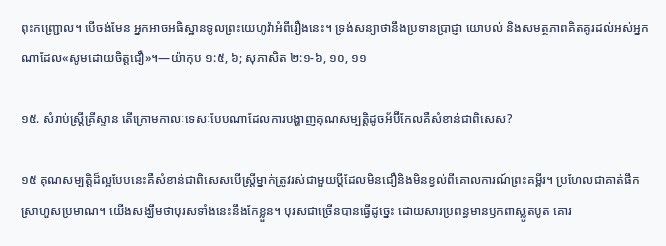ពុះកញ្ជ្រោល។ បើចង់មែន អ្នកអាចអធិស្ឋានទូលព្រះយេហូវ៉ាអំពីរឿងនេះ។ ទ្រង់សន្យាថានឹងប្រទានប្រាជ្ញា យោបល់ និងសមត្ថភាពគិតគូរដល់អស់អ្នកណាដែល«សូមដោយចិត្តជឿ»។—យ៉ាកុប ១:៥, ៦; សុភាសិត ២:១-៦, ១០, ១១

១៥. សំរាប់ស្ត្រីគ្រីស្ទាន តើក្រោមកាលៈទេសៈបែបណាដែលការបង្ហាញគុណសម្បត្ដិដូចអ័ប៊ីកែលគឺសំខាន់ជាពិសេស?

១៥ គុណសម្បត្ដិដ៏ល្អបែបនេះគឺសំខាន់ជាពិសេសបើស្ត្រីម្នាក់ត្រូវរស់ជាមួយប្ដីដែលមិនជឿនិងមិនខ្វល់ពីគោលការណ៍ព្រះគម្ពីរ។ ប្រហែលជាគាត់ផឹកស្រាហួសប្រមាណ។ យើងសង្ឃឹមថាបុរសទាំងនេះនឹងកែខ្លួន។ បុរសជាច្រើនបានធ្វើដូច្នេះ ដោយសារប្រពន្ធមានឫកពាស្លូតបូត គោរ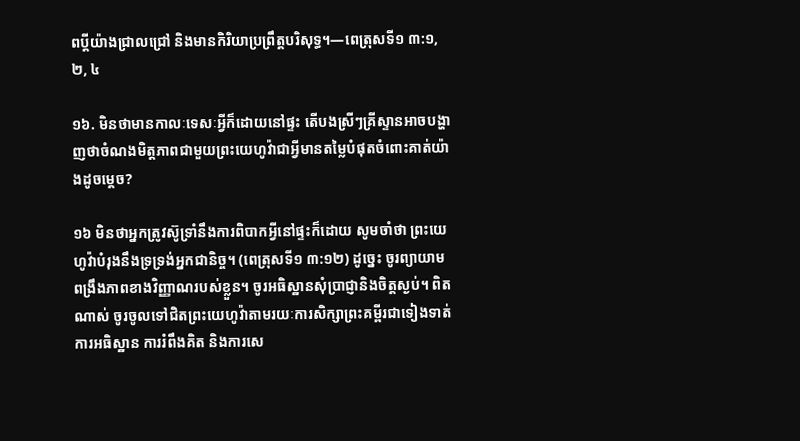ពប្ដីយ៉ាងជ្រាលជ្រៅ និងមានកិរិយាប្រព្រឹត្តបរិសុទ្ធ។—ពេត្រុសទី១ ៣:១, ២, ៤

១៦. មិនថាមានកាលៈទេសៈអ្វីក៏ដោយនៅផ្ទះ តើបងស្រីៗគ្រីស្ទានអាចបង្ហាញថាចំណងមិត្តភាពជាមួយព្រះយេហូវ៉ាជាអ្វីមានតម្លៃបំផុតចំពោះគាត់យ៉ាងដូចម្ដេច?

១៦ មិនថាអ្នកត្រូវស៊ូទ្រាំនឹងការពិបាកអ្វីនៅផ្ទះក៏ដោយ សូមចាំថា ព្រះយេហូវ៉ាបំរុងនឹងទ្រទ្រង់អ្នកជានិច្ច។ (ពេត្រុសទី១ ៣:១២) ដូច្នេះ ចូរព្យាយាមពង្រឹងភាពខាងវិញ្ញាណរបស់ខ្លួន។ ចូរអធិស្ឋានសុំប្រាជ្ញានិងចិត្តស្ងប់។ ពិតណាស់ ចូរចូលទៅជិតព្រះយេហូវ៉ាតាមរយៈការសិក្សាព្រះគម្ពីរជាទៀងទាត់ ការអធិស្ឋាន ការរំពឹងគិត និងការសេ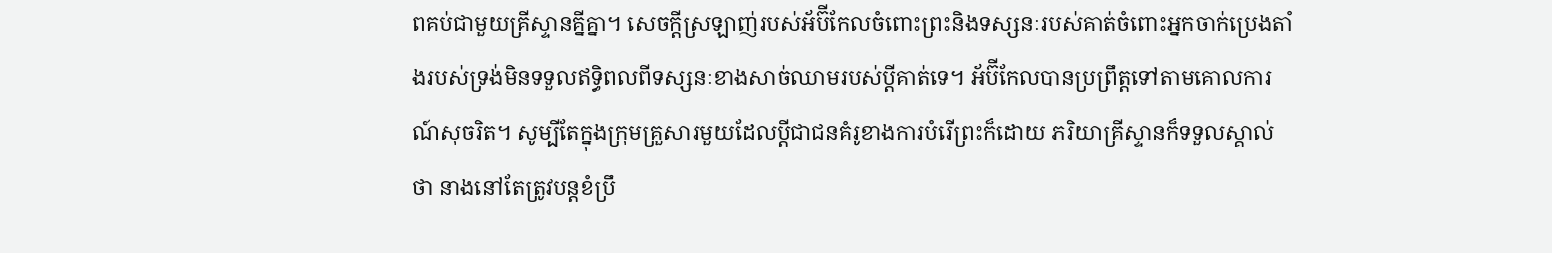ពគប់ជាមួយគ្រីស្ទានគ្នីគ្នា។ សេចក្ដីស្រឡាញ់របស់អ័ប៊ីកែលចំពោះព្រះនិងទស្សនៈរបស់គាត់ចំពោះអ្នកចាក់ប្រេងតាំងរបស់ទ្រង់មិនទទួលឥទ្ធិពលពីទស្សនៈខាងសាច់ឈាមរបស់ប្ដីគាត់ទេ។ អ័ប៊ីកែលបានប្រព្រឹត្តទៅតាមគោលការណ៍សុចរិត។ សូម្បីតែក្នុងក្រុមគ្រួសារមួយដែលប្ដីជាជនគំរូខាងការបំរើព្រះក៏ដោយ ភរិយាគ្រីស្ទានក៏ទទួលស្គាល់ថា នាងនៅតែត្រូវបន្តខំប្រឹ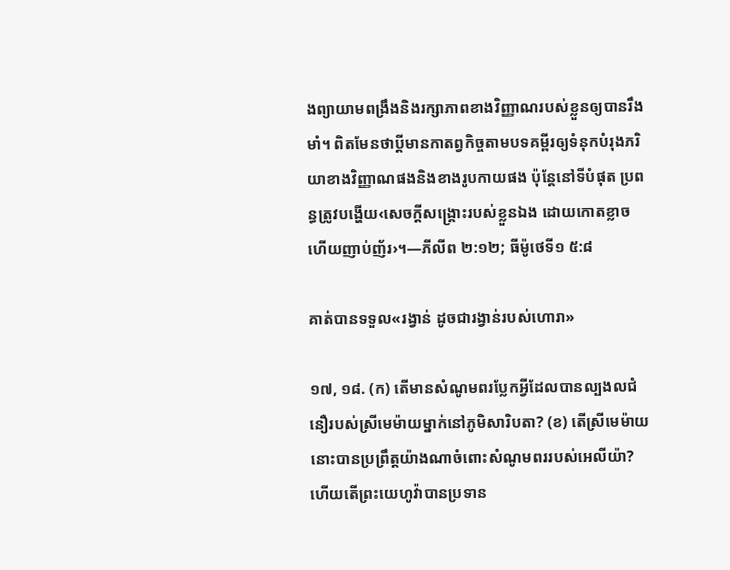ងព្យាយាមពង្រឹងនិងរក្សាភាពខាងវិញ្ញាណរបស់ខ្លួនឲ្យបានរឹងមាំ។ ពិតមែនថាប្ដីមានកាតព្វកិច្ចតាមបទគម្ពីរឲ្យទំនុកបំរុងភរិយាខាងវិញ្ញាណផងនិងខាងរូបកាយផង ប៉ុន្តែនៅទីបំផុត ប្រពន្ធត្រូវបង្ហើយ‹សេចក្ដីសង្គ្រោះរបស់ខ្លួនឯង ដោយកោតខ្លាច ហើយញាប់ញ័រ›។—ភីលីព ២:១២; ធីម៉ូថេទី១ ៥:៨

គាត់បានទទួល«រង្វាន់ ដូចជារង្វាន់របស់ហោរា»

១៧, ១៨. (ក) តើមានសំណូមពរប្លែកអ្វីដែលបានល្បងលជំនឿរបស់ស្រីមេម៉ាយម្នាក់នៅភូមិសារិបតា? (ខ) តើស្រីមេម៉ាយនោះបានប្រព្រឹត្តយ៉ាងណាចំពោះសំណូមពររបស់អេលីយ៉ា? ហើយតើព្រះយេហូវ៉ាបានប្រទាន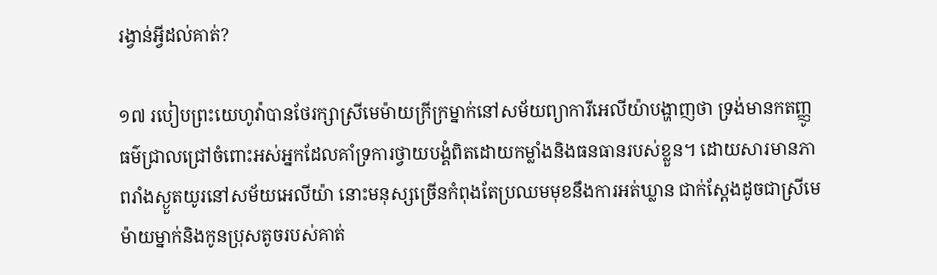រង្វាន់អ្វីដល់គាត់?

១៧ របៀបព្រះយេហូវ៉ាបានថែរក្សាស្រីមេម៉ាយក្រីក្រម្នាក់នៅសម័យព្យាការីអេលីយ៉ាបង្ហាញថា ទ្រង់មានកតញ្ញូធម៌ជ្រាលជ្រៅចំពោះអស់អ្នកដែលគាំទ្រការថ្វាយបង្គំពិតដោយកម្លាំងនិងធនធានរបស់ខ្លួន។ ដោយសារមានភាពរាំងស្ងួតយូរនៅសម័យអេលីយ៉ា នោះមនុស្សច្រើនកំពុងតែប្រឈមមុខនឹងការអត់ឃ្លាន ជាក់ស្តែងដូចជាស្រីមេម៉ាយម្នាក់និងកូនប្រុសតូចរបស់គាត់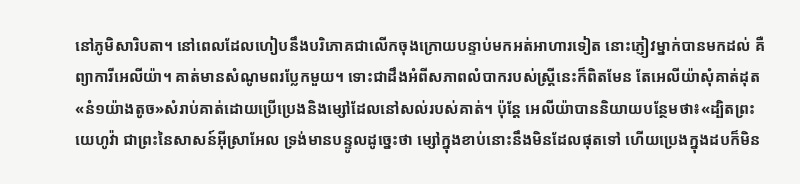នៅភូមិសារិបតា។ នៅពេលដែលហៀបនឹងបរិភោគជាលើកចុងក្រោយបន្ទាប់មកអត់អាហារទៀត នោះភ្ញៀវម្នាក់បានមកដល់ គឺព្យាការីអេលីយ៉ា។ គាត់មានសំណូមពរប្លែកមួយ។ ទោះជាដឹងអំពីសភាពលំបាករបស់ស្ត្រីនេះក៏ពិតមែន តែអេលីយ៉ាសុំគាត់ដុត«នំ១យ៉ាងតូច»សំរាប់គាត់ដោយប្រើប្រេងនិងម្សៅដែលនៅសល់របស់គាត់។ ប៉ុន្តែ អេលីយ៉ាបាននិយាយបន្ថែមថា៖«ដ្បិតព្រះយេហូវ៉ា ជាព្រះនៃសាសន៍អ៊ីស្រាអែល ទ្រង់មានបន្ទូលដូច្នេះថា ម្សៅក្នុងខាប់នោះនឹងមិនដែលផុតទៅ ហើយប្រេងក្នុងដបក៏មិន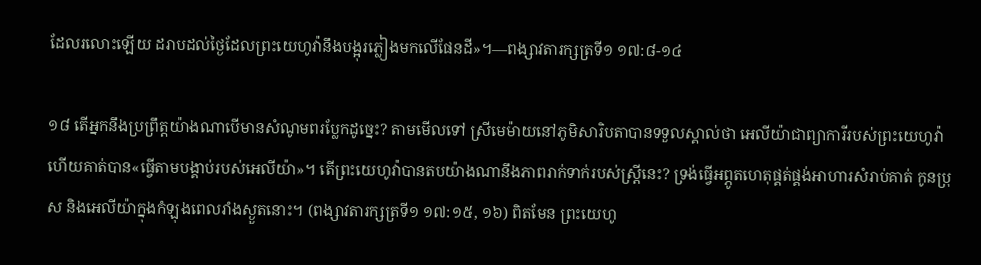ដែលរលោះឡើយ ដរាបដល់ថ្ងៃដែលព្រះយេហូវ៉ានឹងបង្អុរភ្លៀងមកលើផែនដី»។—ពង្សាវតារក្សត្រទី១ ១៧:៨-១៤

១៨ តើអ្នកនឹងប្រព្រឹត្តយ៉ាងណាបើមានសំណូមពរប្លែកដូច្នេះ? តាមមើលទៅ ស្រីមេម៉ាយនៅភូមិសារិបតាបានទទួលស្គាល់ថា អេលីយ៉ាជាព្យាការីរបស់ព្រះយេហូវ៉ា ហើយគាត់បាន«ធ្វើតាមបង្គាប់របស់អេលីយ៉ា»។ តើព្រះយេហូវ៉ាបានតបយ៉ាងណានឹងភាពរាក់ទាក់របស់ស្ត្រីនេះ? ទ្រង់ធ្វើអព្ភូតហេតុផ្គត់ផ្គង់អាហារសំរាប់គាត់ កូនប្រុស និងអេលីយ៉ាក្នុងកំឡុងពេលរាំងស្ងួតនោះ។ (ពង្សាវតារក្សត្រទី១ ១៧:១៥, ១៦) ពិតមែន ព្រះយេហូ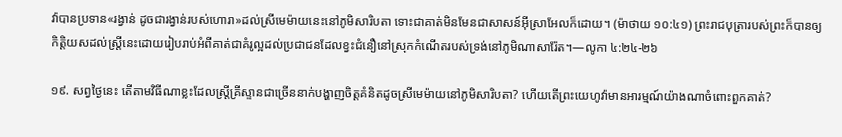វ៉ាបានប្រទាន«រង្វាន់ ដូចជារង្វាន់របស់ហោរា»ដល់ស្រីមេម៉ាយនេះនៅភូមិសារិបតា ទោះជាគាត់មិនមែនជាសាសន៍អ៊ីស្រាអែលក៏ដោយ។ (ម៉ាថាយ ១០:៤១) ព្រះរាជបុត្រារបស់ព្រះក៏បានឲ្យកិត្ដិយសដល់ស្ត្រីនេះដោយរៀបរាប់អំពីគាត់ជាគំរូល្អដល់ប្រជាជនដែលខ្វះជំនឿនៅស្រុកកំណើតរបស់ទ្រង់នៅភូមិណាសារ៉ែត។—លូកា ៤:២៤-២៦

១៩. សព្វថ្ងៃនេះ តើតាមវិធីណាខ្លះដែលស្ត្រីគ្រីស្ទានជាច្រើននាក់បង្ហាញចិត្តគំនិតដូចស្រីមេម៉ាយនៅភូមិសារិបតា? ហើយតើព្រះយេហូវ៉ាមានអារម្មណ៍យ៉ាងណាចំពោះពួកគាត់?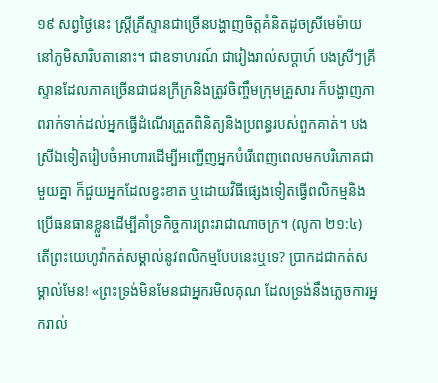១៩ សព្វថ្ងៃនេះ ស្ត្រីគ្រីស្ទានជាច្រើនបង្ហាញចិត្តគំនិតដូចស្រីមេម៉ាយនៅភូមិសារិបតានោះ។ ជាឧទាហរណ៍ ជារៀងរាល់សប្ដាហ៍ បងស្រីៗគ្រីស្ទានដែលភាគច្រើនជាជនក្រីក្រនិងត្រូវចិញ្ចឹមក្រុមគ្រួសារ ក៏បង្ហាញភាពរាក់ទាក់ដល់អ្នកធ្វើដំណើរត្រួតពិនិត្យនិងប្រពន្ធរបស់ពួកគាត់។ បងស្រីឯទៀតរៀបចំអាហារដើម្បីអញ្ជើញអ្នកបំរើពេញពេលមកបរិភោគជាមួយគ្នា ក៏ជួយអ្នកដែលខ្វះខាត ឬដោយវិធីផ្សេងទៀតធ្វើពលិកម្មនិងប្រើធនធានខ្លួនដើម្បីគាំទ្រកិច្ចការព្រះរាជាណាចក្រ។ (លូកា ២១:៤) តើព្រះយេហូវ៉ាកត់សម្គាល់នូវពលិកម្មបែបនេះឬទេ? ប្រាកដជាកត់សម្គាល់មែន! «ព្រះទ្រង់មិនមែនជាអ្នករមិលគុណ ដែលទ្រង់នឹងភ្លេចការអ្នករាល់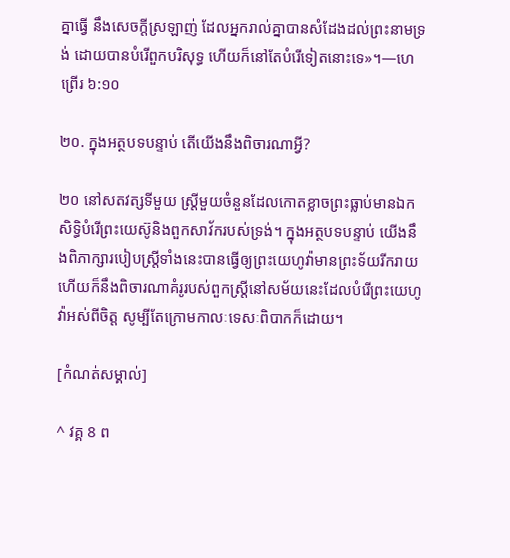គ្នាធ្វើ នឹងសេចក្ដីស្រឡាញ់ ដែលអ្នករាល់គ្នាបានសំដែងដល់ព្រះនាមទ្រង់ ដោយបានបំរើពួកបរិសុទ្ធ ហើយក៏នៅតែបំរើទៀតនោះទេ»។—ហេព្រើរ ៦:១០

២០. ក្នុងអត្ថបទបន្ទាប់ តើយើងនឹងពិចារណាអ្វី?

២០ នៅសតវត្សទីមួយ ស្ត្រីមួយចំនួនដែលកោតខ្លាចព្រះធ្លាប់មានឯកសិទ្ធិបំរើព្រះយេស៊ូនិងពួកសាវ័ករបស់ទ្រង់។ ក្នុងអត្ថបទបន្ទាប់ យើងនឹងពិភាក្សារបៀបស្ត្រីទាំងនេះបានធ្វើឲ្យព្រះយេហូវ៉ាមានព្រះទ័យរីករាយ ហើយក៏នឹងពិចារណាគំរូរបស់ពួកស្ត្រីនៅសម័យនេះដែលបំរើព្រះយេហូវ៉ាអស់ពីចិត្ត សូម្បីតែក្រោមកាលៈទេសៈពិបាកក៏ដោយ។

[កំណត់សម្គាល់]

^ វគ្គ 8 ព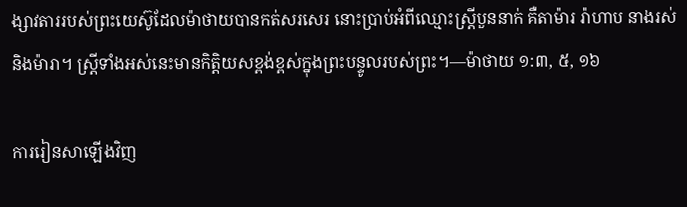ង្សាវតាររបស់ព្រះយេស៊ូដែលម៉ាថាយបានកត់សរសេរ នោះប្រាប់អំពីឈ្មោះស្ត្រីបួននាក់ គឺតាម៉ារ រ៉ាហាប នាងរស់ និងម៉ារា។ ស្ត្រីទាំងអស់នេះមានកិត្ដិយសខ្ពង់ខ្ពស់ក្នុងព្រះបន្ទូលរបស់ព្រះ។—ម៉ាថាយ ១:៣, ៥, ១៦

ការរៀនសាឡើងវិញ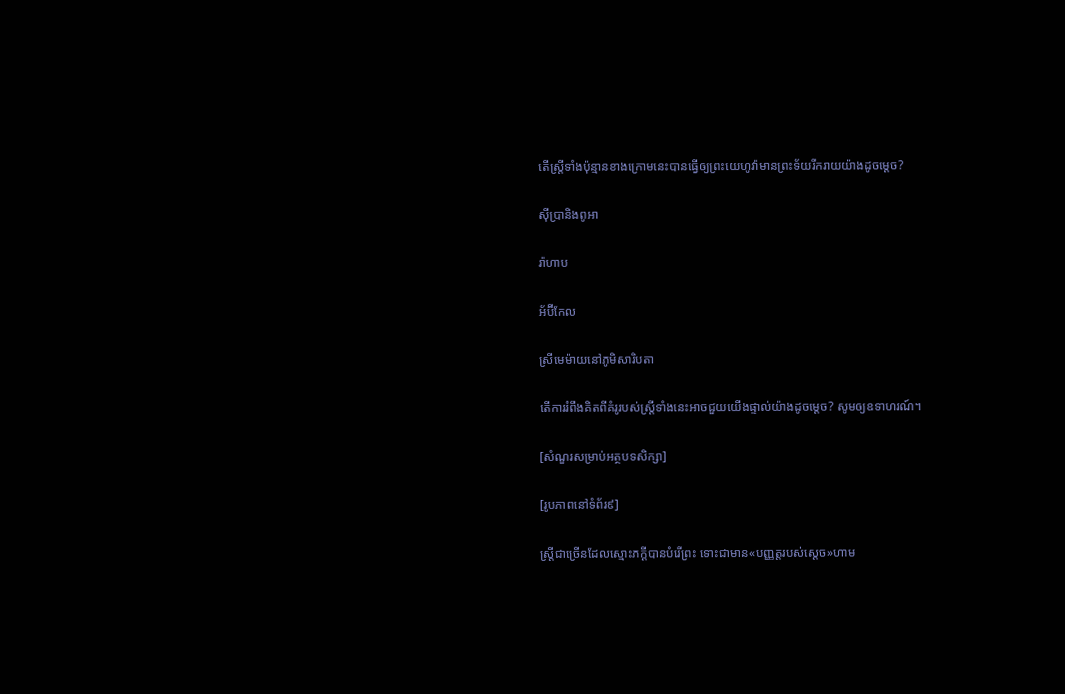តើស្ត្រីទាំងប៉ុន្មានខាងក្រោមនេះបានធ្វើឲ្យព្រះយេហូវ៉ាមានព្រះទ័យរីករាយយ៉ាងដូចម្ដេច?

ស៊ីប្រានិងពូអា

រ៉ាហាប

អ័ប៊ីកែល

ស្រីមេម៉ាយនៅភូមិសារិបតា

តើការរំពឹងគិតពីគំរូរបស់ស្ត្រីទាំងនេះអាចជួយយើងផ្ទាល់យ៉ាងដូចម្ដេច? សូមឲ្យឧទាហរណ៍។

[សំណួរសម្រាប់អត្ថបទសិក្សា]

[រូបភាពនៅទំព័រ៩]

ស្ត្រីជាច្រើនដែលស្មោះភក្ដីបានបំរើព្រះ ទោះជាមាន«បញ្ញត្តរបស់ស្តេច»ហាម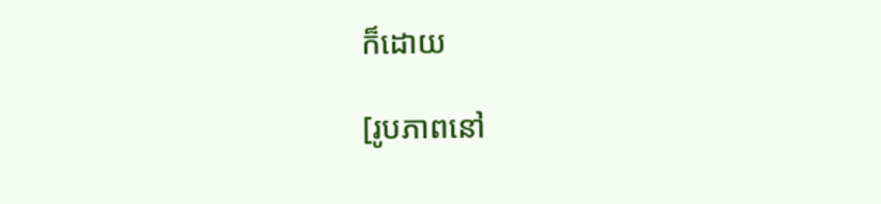ក៏ដោយ

[រូបភាពនៅ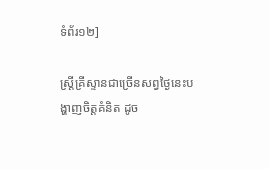ទំព័រ១២]

ស្ត្រីគ្រីស្ទានជាច្រើនសព្វថ្ងៃនេះបង្ហាញចិត្តគំនិត ដូច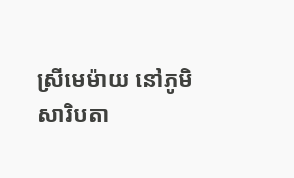ស្រីមេម៉ាយ នៅភូមិសារិបតា